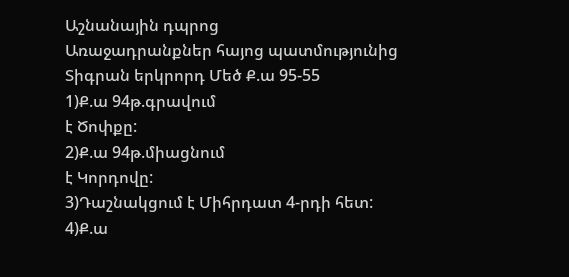Աշնանային դպրոց
Առաջադրանքներ հայոց պատմությունից
Տիգրան երկրորդ Մեծ Ք.ա 95-55
1)Ք.ա 94թ.գրավում
է Ծոփքը:
2)Ք.ա 94թ.միացնում
է Կորդովը:
3)Դաշնակցում է Միհրդատ 4-րդի հետ:
4)Ք.ա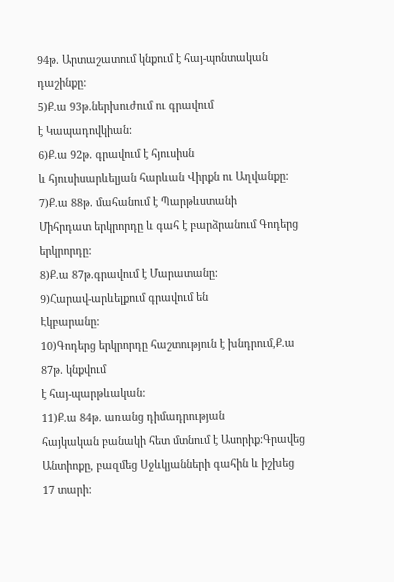94թ. Արտաշատում կնքում է հայ-պոնտական դաշինքը:
5)Ք.ա 93թ.ներխուժում ու գրավում
է Կապադովկիան:
6)Ք.ա 92թ. գրավում է հյուսիսն
և հյուսիսարևելյան հարևան Վիրքն ու Աղվանքը:
7)Ք.ա 88թ. մահանում է Պարթևստանի
Միհրդատ երկրորդը և գահ է բարձրանում Գոդերց երկրորդը:
8)Ք.ա 87թ.գրավում է Մարատանը:
9)Հարավ-արևելքում գրավում են
Էկբարանը:
10)Գոդերց երկրորդը հաշտություն է խնդրում,Ք.ա 87թ. կնքվում
է հայ-պարթևական:
11)Ք.ա 84թ. առանց դիմադրության
հայկական բանակի հետ մտնում է Ասորիք:Գրավեց Անտիոքը, բազմեց Սջևկյանների գահին և իշխեց
17 տարի: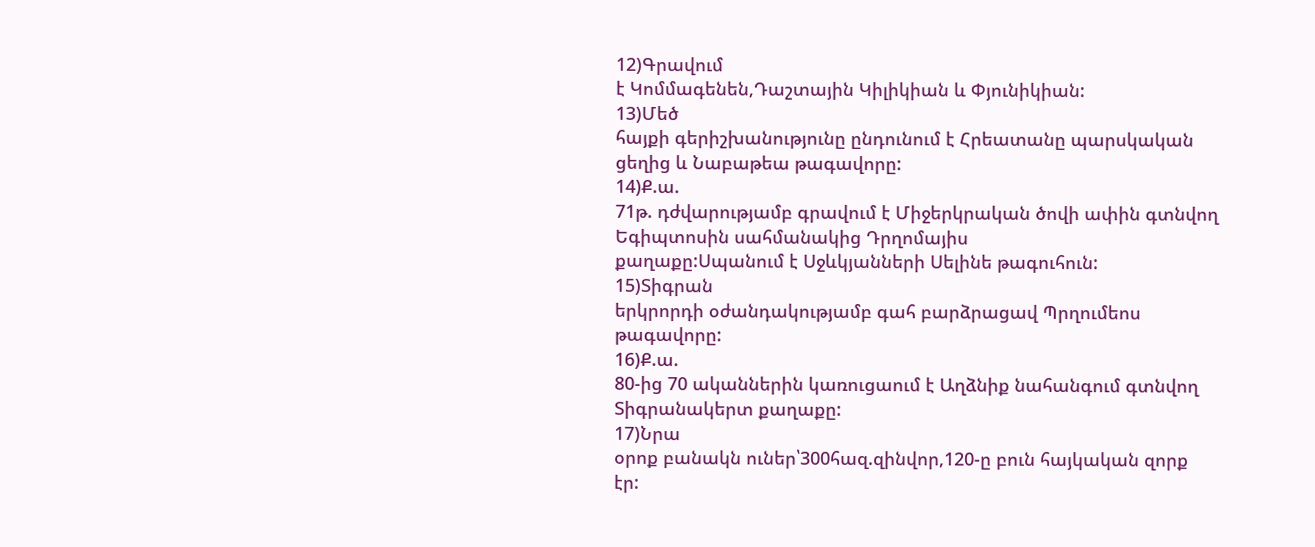12)Գրավում
է Կոմմագենեն,Դաշտային Կիլիկիան և Փյունիկիան:
13)Մեծ
հայքի գերիշխանությունը ընդունում է Հրեատանը պարսկական ցեղից և Նաբաթեա թագավորը:
14)Ք.ա.
71թ. դժվարությամբ գրավում է Միջերկրական ծովի ափին գտնվող Եգիպտոսին սահմանակից Դրղոմայիս
քաղաքը:Սպանում է Սջևկյանների Սելինե թագուհուն:
15)Տիգրան
երկրորդի օժանդակությամբ գահ բարձրացավ Պրղումեոս
թագավորը:
16)Ք.ա.
80-ից 70 ականներին կառուցաում է Աղձնիք նահանգում գտնվող Տիգրանակերտ քաղաքը:
17)Նրա
օրոք բանակն ուներ՝300հազ.զինվոր,120-ը բուն հայկական զորք էր: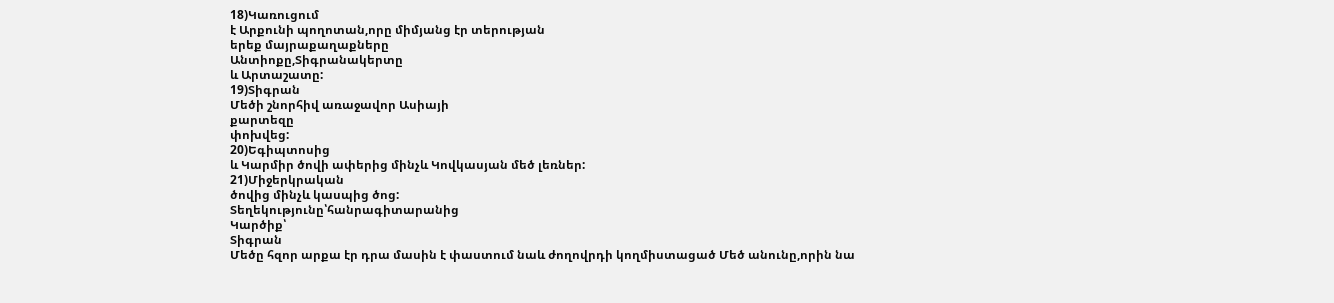18)Կառուցում
է Արքունի պողոտան,որը միմյանց էր տերության
երեք մայրաքաղաքները
Անտիոքը,Տիգրանակերտը
և Արտաշատը:
19)Տիգրան
Մեծի շնորհիվ առաջավոր Ասիայի
քարտեզը
փոխվեց:
20)Եգիպտոսից
և Կարմիր ծովի ափերից մինչև Կովկասյան մեծ լեռներ:
21)Միջերկրական
ծովից մինչև կասպից ծոց:
Տեղեկությունը՝հանրագիտարանից
Կարծիք՝
Տիգրան
Մեծը հզոր արքա էր դրա մասին է փաստում նաև ժողովրդի կողմիստացած Մեծ անունը,որին նա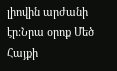լիովին արժանի էր:Նրա օրոք Մեծ Հայքի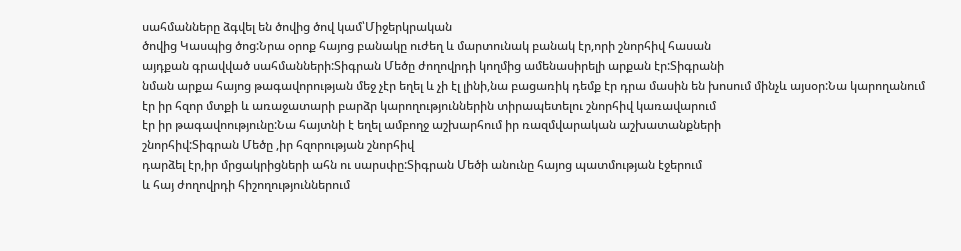սահմանները ձգվել են ծովից ծով կամ՝Միջերկրական
ծովից Կասպից ծոց:Նրա օրոք հայոց բանակը ուժեղ և մարտունակ բանակ էր,որի շնորհիվ հասան
այդքան գրավված սահմանների:Տիգրան Մեծը ժողովրդի կողմից ամենասիրելի արքան էր:Տիգրանի
նման արքա հայոց թագավորության մեջ չէր եղել և չի էլ լինի,նա բացառիկ դեմք էր դրա մասին են խոսում մինչև այսօր:Նա կարողանում
էր իր հզոր մտքի և առաջատարի բարձր կարողություններին տիրապետելու շնորհիվ կառավարում
էր իր թագավոությունը:Նա հայտնի է եղել ամբողջ աշխարհում իր ռազմվարական աշխատանքների
շնորհիվ:Տիգրան Մեծը ,իր հզորության շնորհիվ
դարձել էր,իր մրցակրիցների ահն ու սարսփը:Տիգրան Մեծի անունը հայոց պատմության էջերում
և հայ ժողովրդի հիշողություններում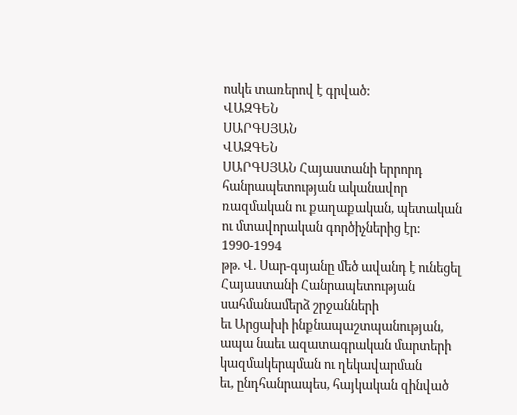ոսկե տառերով է գրված:
ՎԱԶԳԵՆ
ՍԱՐԳՍՅԱՆ
ՎԱԶԳԵՆ
ՍԱՐԳՍՅԱՆ Հայաստանի երրորդ հանրապետության ականավոր ռազմական ու քաղաքական, պետական
ու մտավորական գործիչներից էր:
1990-1994
թթ. Վ. Սար-գսյանը մեծ ավանդ է ունեցել Հայաստանի Հանրապետության սահմանամերձ շրջանների
եւ Արցախի ինքնապաշտպանության, ապա նաեւ ազատագրական մարտերի կազմակերպման ու ղեկավարման
եւ, ընդհանրապես, հայկական զինված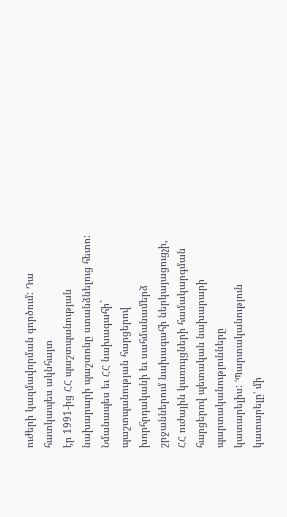ուժերի կազմավորման գործում: Դա հատկապես ակնհայտ
էր 1991-ից ՀՀ պաշտպանության նախարարի պաշտոնը ստանձնելուց հետո: Նմանապես եւ ՀՀ նախագահի`
պաշտպանության հարցերով խորհրդականի եւ սահմանամերձ շրջաններում նախագահի ներկայացուցչի,
ՀՀ ուժային կառույցների համակարգման հարցերով պետական նախարարի պարտականությունները
կատարելիս: ՙՊարտականություն կատարելը՚ մի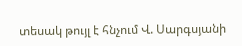տեսակ թույլ է հնչում Վ. Սարգսյանի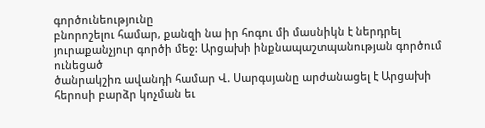գործունեությունը
բնորոշելու համար, քանզի նա իր հոգու մի մասնիկն է ներդրել յուրաքանչյուր գործի մեջ: Արցախի ինքնապաշտպանության գործում ունեցած
ծանրակշիռ ավանդի համար Վ. Սարգսյանը արժանացել է Արցախի հերոսի բարձր կոչման եւ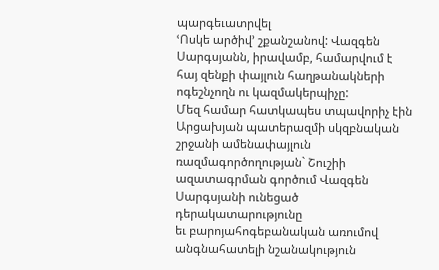պարգեւատրվել
ՙՈսկե արծիվ՚ շքանշանով: Վազգեն
Սարգսյանն, իրավամբ, համարվում է հայ զենքի փայլուն հաղթանակների ոգեշնչողն ու կազմակերպիչը:
Մեզ համար հատկապես տպավորիչ էին Արցախյան պատերազմի սկզբնական շրջանի ամենափայլուն
ռազմագործողության` Շուշիի ազատագրման գործում Վազգեն Սարգսյանի ունեցած դերակատարությունը
եւ բարոյահոգեբանական առումով անգնահատելի նշանակություն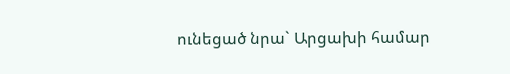ունեցած նրա` Արցախի համար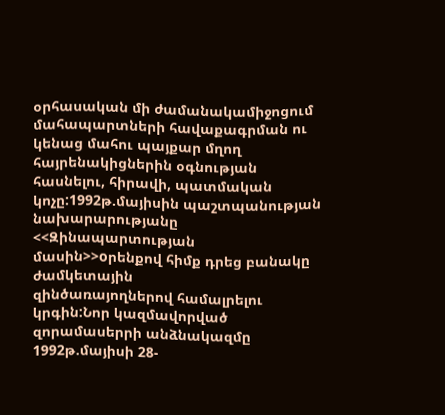օրհասական մի ժամանակամիջոցում մահապարտների հավաքագրման ու կենաց մահու պայքար մղող
հայրենակիցներին օգնության հասնելու, հիրավի, պատմական կոչը:1992թ.մայիսին պաշտպանության
նախարարությանը <<Զինապարտության մասին>>oրենքով հիմք դրեց բանակը ժամկետային
զինծառայողներով համալրելու կրգին:Նոր կազմավորված զորամասերրի անձնակազմը 1992թ.մայիսի 28-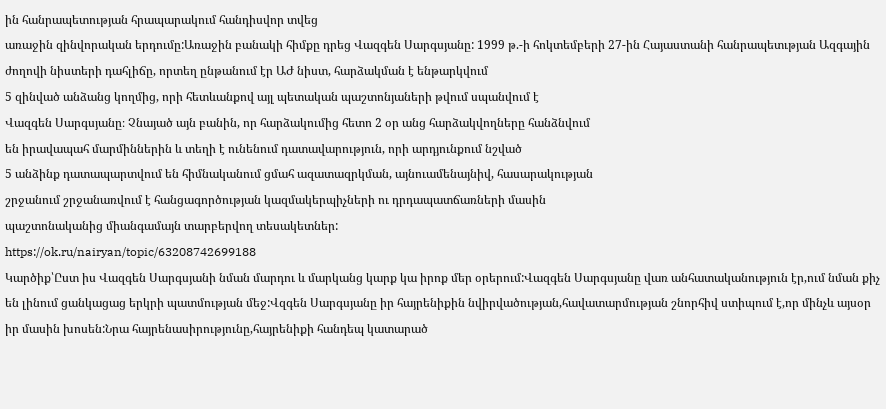ին հանրապետության հրապարակում հանդիսվոր տվեց
առաջին զինվորական երդումը:Առաջին բանակի հիմքը դրեց Վազգեն Սարգսյանը: 1999 թ.-ի հոկտեմբերի 27-ին Հայաստանի հանրապետւթյան Ազգային
ժողովի նիստերի դահլիճը, որտեղ ընթանում էր ԱԺ նիստ, հարձակման է ենթարկվում
5 զինված անձանց կողմից, որի հետևանքով այլ պետական պաշտոնյաների թվում սպանվում է
Վազգեն Սարգսյանը։ Չնայած այն բանին, որ հարձակումից հետո 2 օր անց հարձակվողները հանձնվում
են իրավապահ մարմիններին և տեղի է ունենում դատավարություն, որի արդյունքում նշված
5 անձինք դատապարտվում են հիմնականում ցմահ ազատազրկման, այնուամենայնիվ, հասարակության
շրջանում շրջանառվում է հանցագործության կազմակերպիչների ու դրդապատճառների մասին
պաշտոնականից միանգամայն տարբերվող տեսակետներ:
https://ok.ru/nairyan/topic/63208742699188
Կարծիք՝Ըստ իս Վազգեն Սարգսյանի նման մարդու և մարկանց կարք կա իրոք մեր օրերում:Վազգեն Սարգսյանը վառ անհատականություն էր,ում նման քիչ են լինում ցանկացաց երկրի պատմության մեջ:Վզգեն Սարգսյանը իր հայրենիքին նվիրվածության,հավատարմության շնորհիվ ստիպում է,որ մինչև այսօր իր մասին խոսեն:Նրա հայրենասիրությունը,հայրենիքի հանդեպ կատարած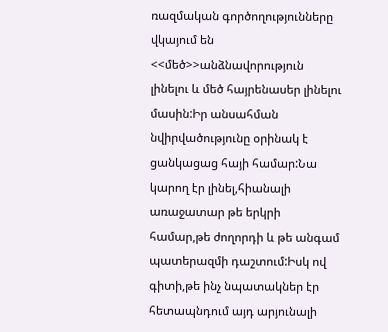ռազմական գործողությունները վկայում են <<մեծ>>անձնավորություն լինելու և մեծ հայրենասեր լինելու մասին:Իր անսահման նվիրվածությունը օրինակ է ցանկացաց հայի համար:Նա կարող էր լինել,հիանալի առաջատար թե երկրի համար,թե ժողորդի և թե անգամ պատերազմի դաշտում:Իսկ ով գիտի,թե ինչ նպատակներ էր հետապնդում այդ արյունալի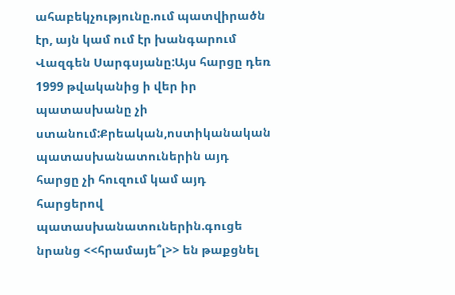ահաբեկչությունը.ում պատվիրածն էր, այն կամ ում էր խանգարում Վազգեն Սարգսյանը:Այս հարցը դեռ 1999 թվականից ի վեր իր պատասխանը չի ստանում:Քրեական,ոստիկանական պատասխանատուներին այդ հարցը չի հուզում կամ այդ հարցերով պատասխանատուներին.գուցե նրանց <<հրամայե՞լ>> են թաքցնել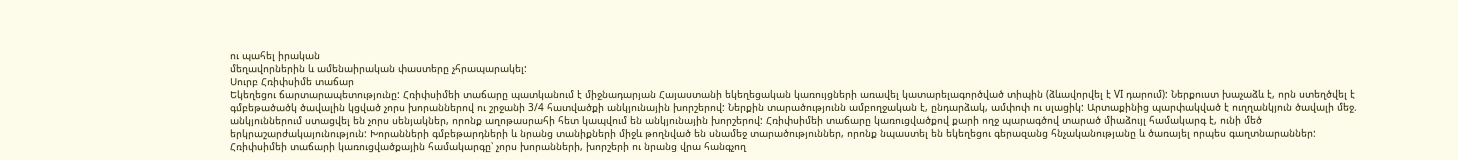ու պահել իրական
մեղավորներին և ամենաիրական փաստերը չհրապարակել:
Սուրբ Հռիփսիմե տաճար
Եկեղեցու ճարտարապետությունը: Հռիփսիմեի տաճարը պատկանում է միջնադարյան Հայաստանի եկեղեցական կառույցների առավել կատարելագործված տիպին (ձևավորվել է VI դարում): Ներքուստ խաչաձև է, որն ստեղծվել է գմբեթածածկ ծավալին կցված չորս խորաններով ու շրջանի 3/4 հատվածքի անկյունային խորշերով: Ներքին տարածությունն ամբողջական է, ընդարձակ, ամփոփ ու սլացիկ: Արտաքինից պարփակված է ուղղանկյուն ծավալի մեջ. անկյուններում ստացվել են չորս սենյակներ, որոնք աղոթասրահի հետ կապվում են անկյունային խորշերով: Հռիփսիմեի տաճարը կառուցվածքով քարի ողջ պարագծով տարած միաձույլ համակարգ է, ունի մեծ երկրաշարժակայունություն: Խորանների գմբեթարդների և նրանց տանիքների միջև թողնված են սնամեջ տարածություններ, որոնք նպաստել են եկեղեցու գերազանց հնչականությանը և ծառայել որպես գաղտնարաններ: Հռիփսիմեի տաճարի կառուցվածքային համակարգը՝ չորս խորանների, խորշերի ու նրանց վրա հանգչող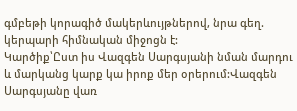գմբեթի կորագիծ մակերևույթներով, նրա գեղ. կերպարի հիմնական միջոցն է:
Կարծիք՝Ըստ իս Վազգեն Սարգսյանի նման մարդու և մարկանց կարք կա իրոք մեր օրերում:Վազգեն Սարգսյանը վառ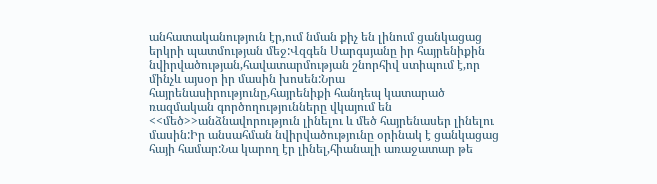անհատականություն էր,ում նման քիչ են լինում ցանկացաց երկրի պատմության մեջ:Վզգեն Սարգսյանը իր հայրենիքին նվիրվածության,հավատարմության շնորհիվ ստիպում է,որ մինչև այսօր իր մասին խոսեն:Նրա հայրենասիրությունը,հայրենիքի հանդեպ կատարած ռազմական գործողությունները վկայում են <<մեծ>>անձնավորություն լինելու և մեծ հայրենասեր լինելու մասին:Իր անսահման նվիրվածությունը օրինակ է ցանկացաց հայի համար:Նա կարող էր լինել,հիանալի առաջատար թե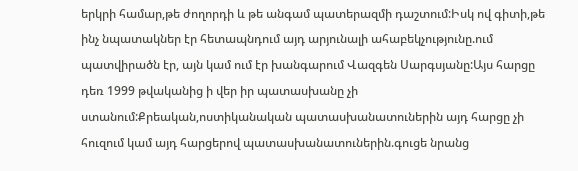երկրի համար,թե ժողորդի և թե անգամ պատերազմի դաշտում:Իսկ ով գիտի,թե ինչ նպատակներ էր հետապնդում այդ արյունալի ահաբեկչությունը.ում պատվիրածն էր, այն կամ ում էր խանգարում Վազգեն Սարգսյանը:Այս հարցը դեռ 1999 թվականից ի վեր իր պատասխանը չի ստանում:Քրեական,ոստիկանական պատասխանատուներին այդ հարցը չի հուզում կամ այդ հարցերով պատասխանատուներին.գուցե նրանց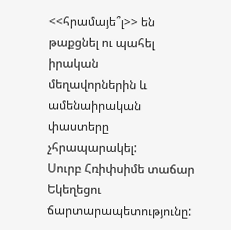<<հրամայե՞լ>> են թաքցնել ու պահել իրական
մեղավորներին և ամենաիրական փաստերը չհրապարակել:
Սուրբ Հռիփսիմե տաճար
Եկեղեցու ճարտարապետությունը: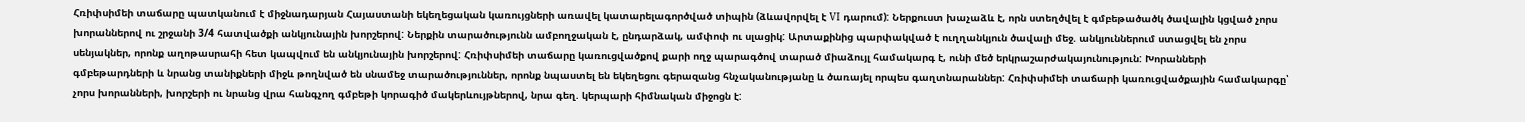Հռիփսիմեի տաճարը պատկանում է միջնադարյան Հայաստանի եկեղեցական կառույցների առավել կատարելագործված տիպին (ձևավորվել է VI դարում): Ներքուստ խաչաձև է, որն ստեղծվել է գմբեթածածկ ծավալին կցված չորս խորաններով ու շրջանի 3/4 հատվածքի անկյունային խորշերով: Ներքին տարածությունն ամբողջական է, ընդարձակ, ամփոփ ու սլացիկ: Արտաքինից պարփակված է ուղղանկյուն ծավալի մեջ. անկյուններում ստացվել են չորս սենյակներ, որոնք աղոթասրահի հետ կապվում են անկյունային խորշերով: Հռիփսիմեի տաճարը կառուցվածքով քարի ողջ պարագծով տարած միաձույլ համակարգ է, ունի մեծ երկրաշարժակայունություն: Խորանների գմբեթարդների և նրանց տանիքների միջև թողնված են սնամեջ տարածություններ, որոնք նպաստել են եկեղեցու գերազանց հնչականությանը և ծառայել որպես գաղտնարաններ: Հռիփսիմեի տաճարի կառուցվածքային համակարգը՝ չորս խորանների, խորշերի ու նրանց վրա հանգչող գմբեթի կորագիծ մակերևույթներով, նրա գեղ. կերպարի հիմնական միջոցն է: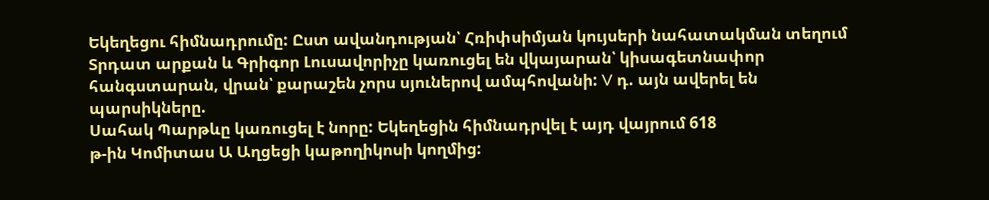Եկեղեցու հիմնադրումը: Ըստ ավանդության՝ Հռիփսիմյան կույսերի նահատակման տեղում Տրդատ արքան և Գրիգոր Լուսավորիչը կառուցել են վկայարան՝ կիսագետնափոր հանգստարան, վրան՝ քարաշեն չորս սյուներով ամպհովանի: V դ. այն ավերել են պարսիկները.
Սահակ Պարթևը կառուցել է նորը: Եկեղեցին հիմնադրվել է այդ վայրում 618
թ-ին Կոմիտաս Ա Աղցեցի կաթողիկոսի կողմից: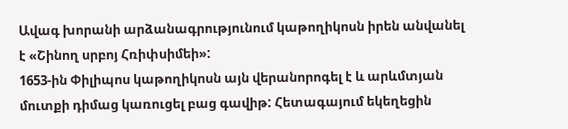Ավագ խորանի արձանագրությունում կաթողիկոսն իրեն անվանել է «Շինող սրբոյ Հռիփսիմեի»:
1653-ին Փիլիպոս կաթողիկոսն այն վերանորոգել է և արևմտյան մուտքի դիմաց կառուցել բաց գավիթ: Հետագայում եկեղեցին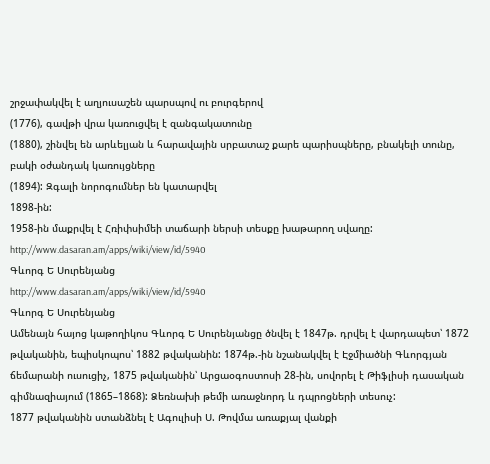շրջափակվել է աղյուսաշեն պարսպով ու բուրգերով
(1776), գավթի վրա կառուցվել է զանգակատունը
(1880), շինվել են արևելյան և հարավային սրբատաշ քարե պարիսպները, բնակելի տունը, բակի օժանդակ կառույցները
(1894): Զգալի նորոգումներ են կատարվել
1898-ին:
1958-ին մաքրվել է Հռիփսիմեի տաճարի ներսի տեսքը խաթարող սվաղը:
http://www.dasaran.am/apps/wiki/view/id/5940
Գևորգ Ե Սուրենյանց
http://www.dasaran.am/apps/wiki/view/id/5940
Գևորգ Ե Սուրենյանց
Ամենայն հայոց կաթողիկոս Գևորգ Ե Սուրենյանցը ծնվել է 1847թ. դրվել է վարդապետ՝ 1872 թվականին, եպիսկոպոս՝ 1882 թվականին: 1874թ.-ին նշանակվել է Էջմիածնի Գևորգյան ճեմարանի ուսուցիչ, 1875 թվականին՝ Արցաօգոստոսի 28-ին, սովորել է Թիֆլիսի դասական գիմնազիայում (1865–1868): Ձեռնախի թեմի առաջնորդ և դպրոցների տեսուչ:
1877 թվականին ստանձնել է Ագուլիսի Ս. Թովմա առաքյալ վանքի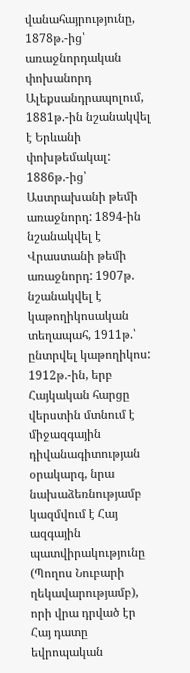վանահայրությունը, 1878թ.-ից՝ առաջնորդական փոխանորդ Ալեքսանդրապոլում, 1881թ.-ին նշանակվել է Երևանի փոխթեմակալ: 1886թ.-ից՝ Աստրախանի թեմի առաջնորդ: 1894-ին նշանակվել է Վրաստանի թեմի առաջնորդ: 1907թ. նշանակվել է կաթողիկոսական տեղապահ, 1911թ.՝ ընտրվել կաթողիկոս:
1912թ.-ին, երբ Հայկական հարցը վերստին մտնում է միջազգային դիվանագիտության օրակարգ, նրա նախաձեռնությամբ կազմվում է Հայ ազգային պատվիրակությունը (Պողոս Նուբարի ղեկավարությամբ), որի վրա դրված էր Հայ դատը եվրոպական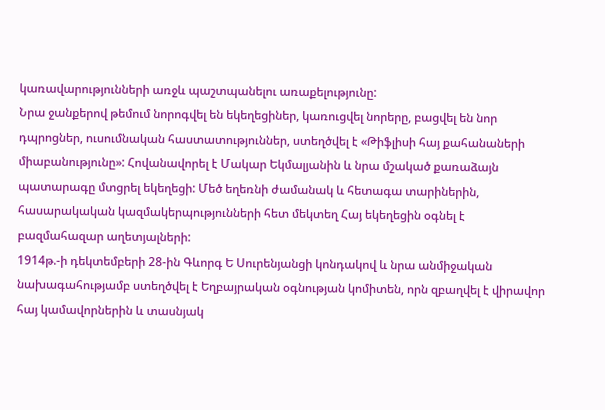կառավարությունների առջև պաշտպանելու առաքելությունը:
Նրա ջանքերով թեմում նորոգվել են եկեղեցիներ, կառուցվել նորերը, բացվել են նոր դպրոցներ, ուսումնական հաստատություններ, ստեղծվել է «Թիֆլիսի հայ քահանաների միաբանությունը»: Հովանավորել է Մակար Եկմալյանին և նրա մշակած քառաձայն պատարագը մտցրել եկեղեցի: Մեծ եղեռնի ժամանակ և հետագա տարիներին, հասարակական կազմակերպությունների հետ մեկտեղ Հայ եկեղեցին օգնել է բազմահազար աղետյալների:
1914թ.-ի դեկտեմբերի 28-ին Գևորգ Ե Սուրենյանցի կոնդակով և նրա անմիջական նախագահությամբ ստեղծվել է Եղբայրական օգնության կոմիտեն, որն զբաղվել է վիրավոր հայ կամավորներին և տասնյակ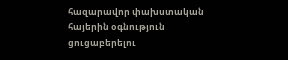հազարավոր փախստական հայերին օգնություն ցուցաբերելու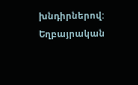խնդիրներով: Եղբայրական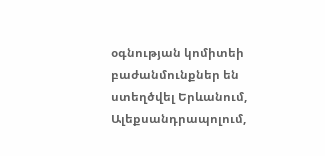օգնության կոմիտեի բաժանմունքներ են ստեղծվել Երևանում, Ալեքսանդրապոլում,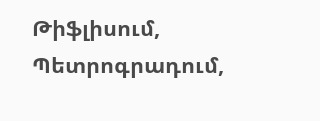Թիֆլիսում, Պետրոգրադում,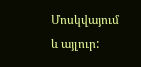Մոսկվայում և այլուր: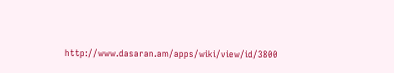http://www.dasaran.am/apps/wiki/view/id/3800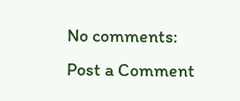No comments:
Post a Comment